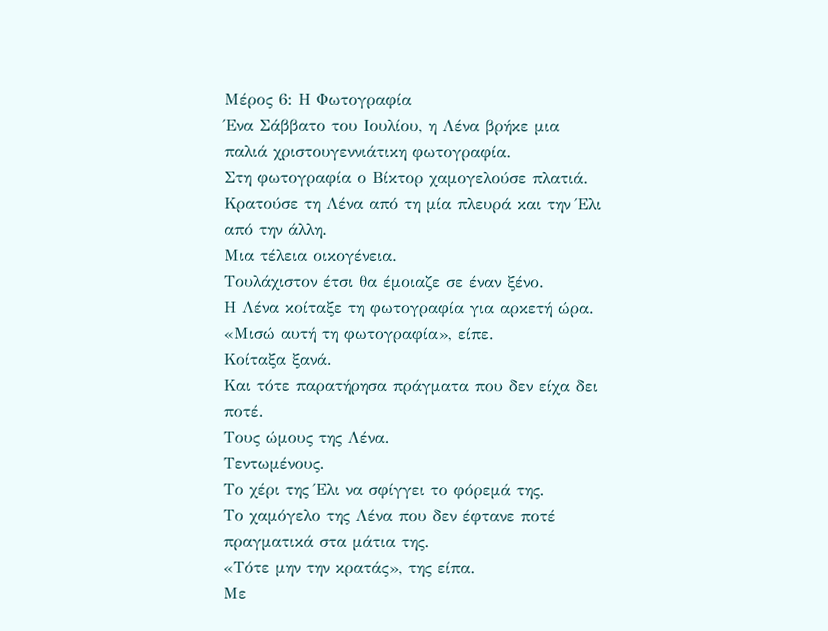Μέρος 6: Η Φωτογραφία
Ένα Σάββατο του Ιουλίου, η Λένα βρήκε μια παλιά χριστουγεννιάτικη φωτογραφία.
Στη φωτογραφία ο Βίκτορ χαμογελούσε πλατιά.
Κρατούσε τη Λένα από τη μία πλευρά και την Έλι από την άλλη.
Μια τέλεια οικογένεια.
Τουλάχιστον έτσι θα έμοιαζε σε έναν ξένο.
Η Λένα κοίταξε τη φωτογραφία για αρκετή ώρα.
«Μισώ αυτή τη φωτογραφία», είπε.
Κοίταξα ξανά.
Και τότε παρατήρησα πράγματα που δεν είχα δει ποτέ.
Τους ώμους της Λένα.
Τεντωμένους.
Το χέρι της Έλι να σφίγγει το φόρεμά της.
Το χαμόγελο της Λένα που δεν έφτανε ποτέ πραγματικά στα μάτια της.
«Τότε μην την κρατάς», της είπα.
Με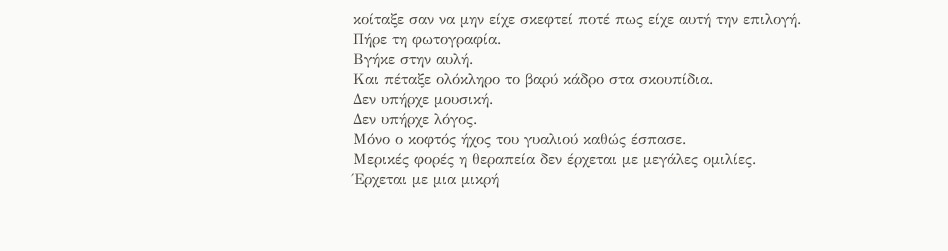κοίταξε σαν να μην είχε σκεφτεί ποτέ πως είχε αυτή την επιλογή.
Πήρε τη φωτογραφία.
Βγήκε στην αυλή.
Και πέταξε ολόκληρο το βαρύ κάδρο στα σκουπίδια.
Δεν υπήρχε μουσική.
Δεν υπήρχε λόγος.
Μόνο ο κοφτός ήχος του γυαλιού καθώς έσπασε.
Μερικές φορές η θεραπεία δεν έρχεται με μεγάλες ομιλίες.
Έρχεται με μια μικρή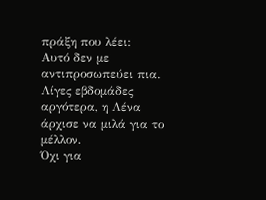πράξη που λέει:
Αυτό δεν με αντιπροσωπεύει πια.
Λίγες εβδομάδες αργότερα, η Λένα άρχισε να μιλά για το μέλλον.
Όχι για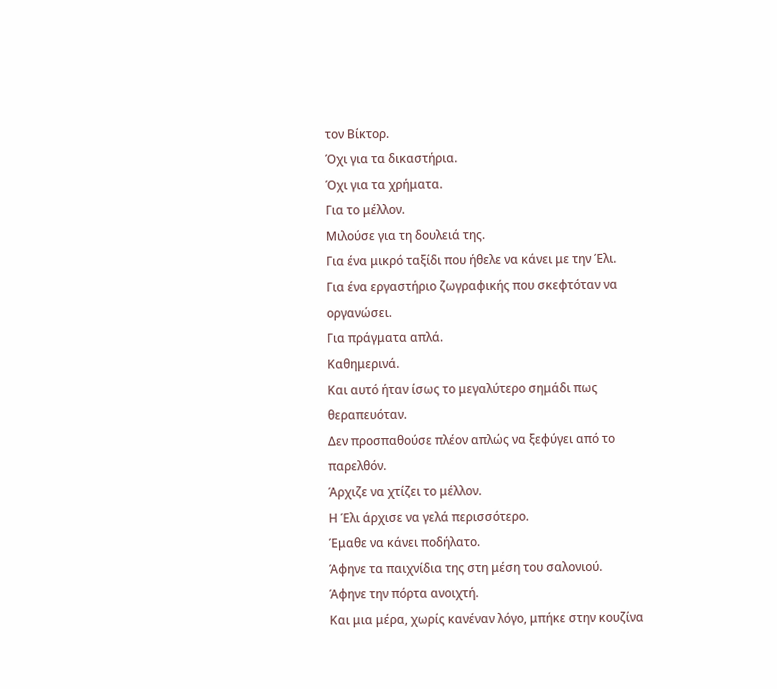τον Βίκτορ.
Όχι για τα δικαστήρια.
Όχι για τα χρήματα.
Για το μέλλον.
Μιλούσε για τη δουλειά της.
Για ένα μικρό ταξίδι που ήθελε να κάνει με την Έλι.
Για ένα εργαστήριο ζωγραφικής που σκεφτόταν να οργανώσει.
Για πράγματα απλά.
Καθημερινά.
Και αυτό ήταν ίσως το μεγαλύτερο σημάδι πως θεραπευόταν.
Δεν προσπαθούσε πλέον απλώς να ξεφύγει από το παρελθόν.
Άρχιζε να χτίζει το μέλλον.
Η Έλι άρχισε να γελά περισσότερο.
Έμαθε να κάνει ποδήλατο.
Άφηνε τα παιχνίδια της στη μέση του σαλονιού.
Άφηνε την πόρτα ανοιχτή.
Και μια μέρα, χωρίς κανέναν λόγο, μπήκε στην κουζίνα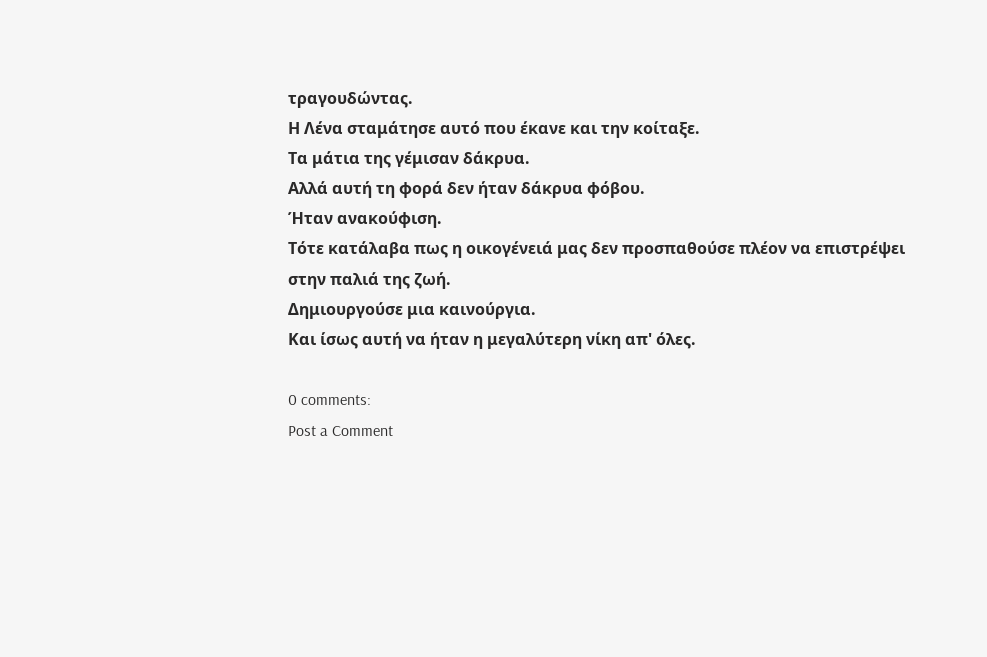τραγουδώντας.
Η Λένα σταμάτησε αυτό που έκανε και την κοίταξε.
Τα μάτια της γέμισαν δάκρυα.
Αλλά αυτή τη φορά δεν ήταν δάκρυα φόβου.
Ήταν ανακούφιση.
Τότε κατάλαβα πως η οικογένειά μας δεν προσπαθούσε πλέον να επιστρέψει στην παλιά της ζωή.
Δημιουργούσε μια καινούργια.
Και ίσως αυτή να ήταν η μεγαλύτερη νίκη απ' όλες.

0 comments:
Post a Comment